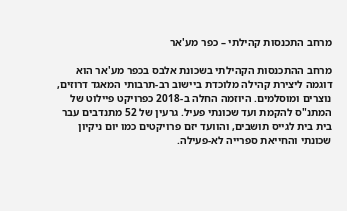מרחב התכנסות קהילתי – כפר מע'אר

מרחב ההתכנסות הקהילתי בשכונת אלבס בכפר מע'אר הוא דוגמה ליצירת קהילה מלוכדת ביישוב רב-תרבותי המאגד דרוזים, נוצרים ומוסלמים. היוזמה החלה ב-2018 כפרויקט פיילוט של המתנ"ס להקמת ועד שכונתי פעיל. גרעין של 52 מתנדבים עבר בית בית לגייס תושבים, והוועד יזם פרויקטים כמו יום ניקיון שכונתי והחייאת ספרייה לא-פעילה.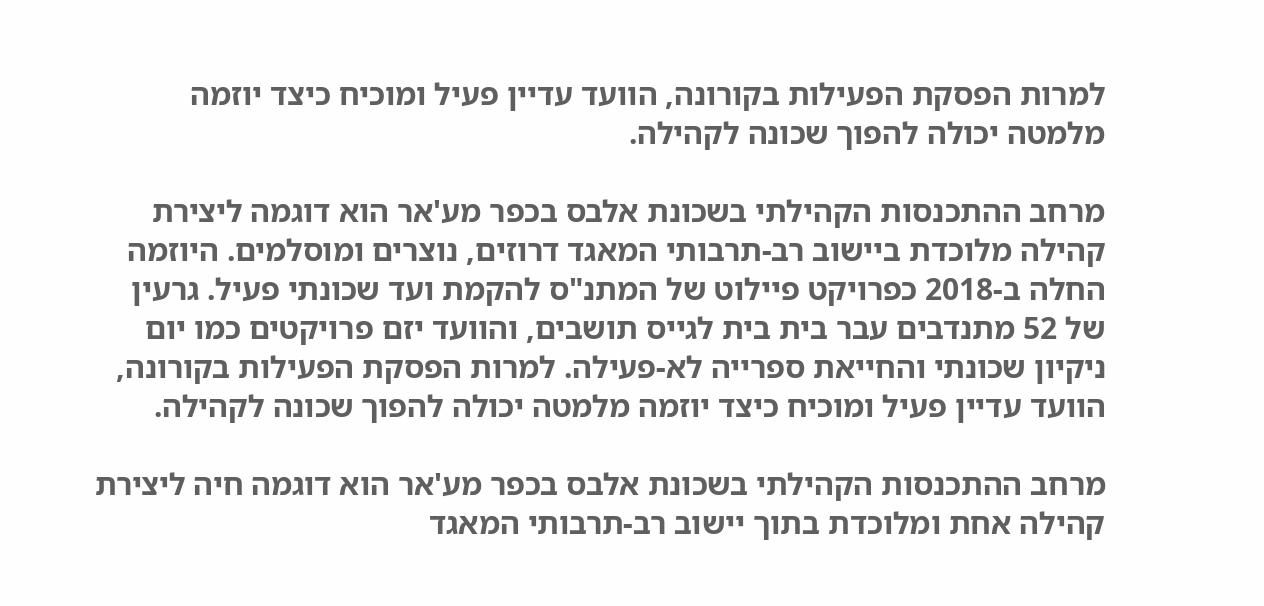למרות הפסקת הפעילות בקורונה, הוועד עדיין פעיל ומוכיח כיצד יוזמה מלמטה יכולה להפוך שכונה לקהילה.

מרחב ההתכנסות הקהילתי בשכונת אלבס בכפר מע'אר הוא דוגמה ליצירת קהילה מלוכדת ביישוב רב-תרבותי המאגד דרוזים, נוצרים ומוסלמים. היוזמה החלה ב-2018 כפרויקט פיילוט של המתנ"ס להקמת ועד שכונתי פעיל. גרעין של 52 מתנדבים עבר בית בית לגייס תושבים, והוועד יזם פרויקטים כמו יום ניקיון שכונתי והחייאת ספרייה לא-פעילה. למרות הפסקת הפעילות בקורונה, הוועד עדיין פעיל ומוכיח כיצד יוזמה מלמטה יכולה להפוך שכונה לקהילה.

מרחב ההתכנסות הקהילתי בשכונת אלבס בכפר מע'אר הוא דוגמה חיה ליצירת קהילה אחת ומלוכדת בתוך יישוב רב-תרבותי המאגד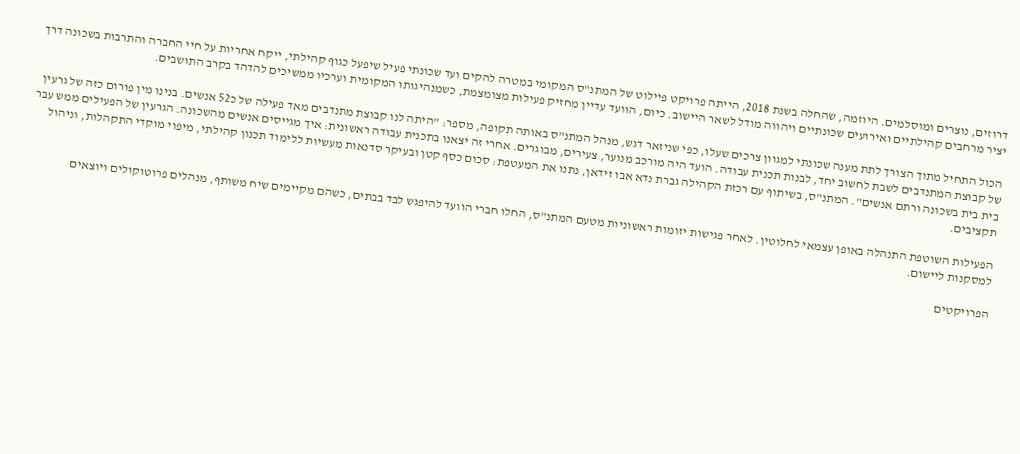דרוזים, נוצרים ומוסלמים. היוזמה, שהחלה בשנת 2018, הייתה פרויקט פיילוט של המתנ"ס המקומי במטרה להקים ועד שכונתי פעיל שיפעל כגוף קהילתי, ייקח אחריות על חיי החברה והתרבות בשכונה דרך יציר מרחבים קהילתיים ואירועים שכונתיים ויהווה מודל לשאר היישוב. כיום, הוועד עדיין מחזיק פעילות מצומצמת, כשמנהיגותו המקומית וערכיו ממשיכים להדהד בקרב התושבים.

הכול התחיל מתוך הצורך לתת מענה שכונתי למגוון צרכים שעלו, כפי שניזאר דגש, מנהל המתנ"ס באותה תקופה, מספר: "היתה לנו קבוצת מתנדבים מאד פעילה של כ52 אנשים. בנינו מין פורום כזה של גרעין של קבוצת המתנדבים לשבת לחשוב יחד, לבנות תכנית עבודה. הועד היה מורכב מנוער, צעירים, מבוגרים. אחרי זה יצאנו בתכנית עבודה ראשונית: איך מגייסים אנשים מהשכונה. הגרעין של הפעילים ממש עבר בית בית בשכונה ורתם אנשים". המתנ"ס, בשיתוף עם רכזת הקהילה גברת נדא אבו זידאן, נתנו את המעטפת: סכום כסף קטן ובעיקר סדנאות מעשיות ללימוד תכנון קהילתי, מיפוי מוקדי התקהלות, וניהול תקציבים.

הפעילות השוטפת התנהלה באופן עצמאי לחלוטין. לאחר פגישות יזומות ראשוניות מטעם המתנ"ס, החלו חברי הוועד להיפגש לבד בבתים, כשהם מקיימים שיח משותף, מנהלים פרוטוקולים ויוצאים למסקנות ליישום.

הפרויקטים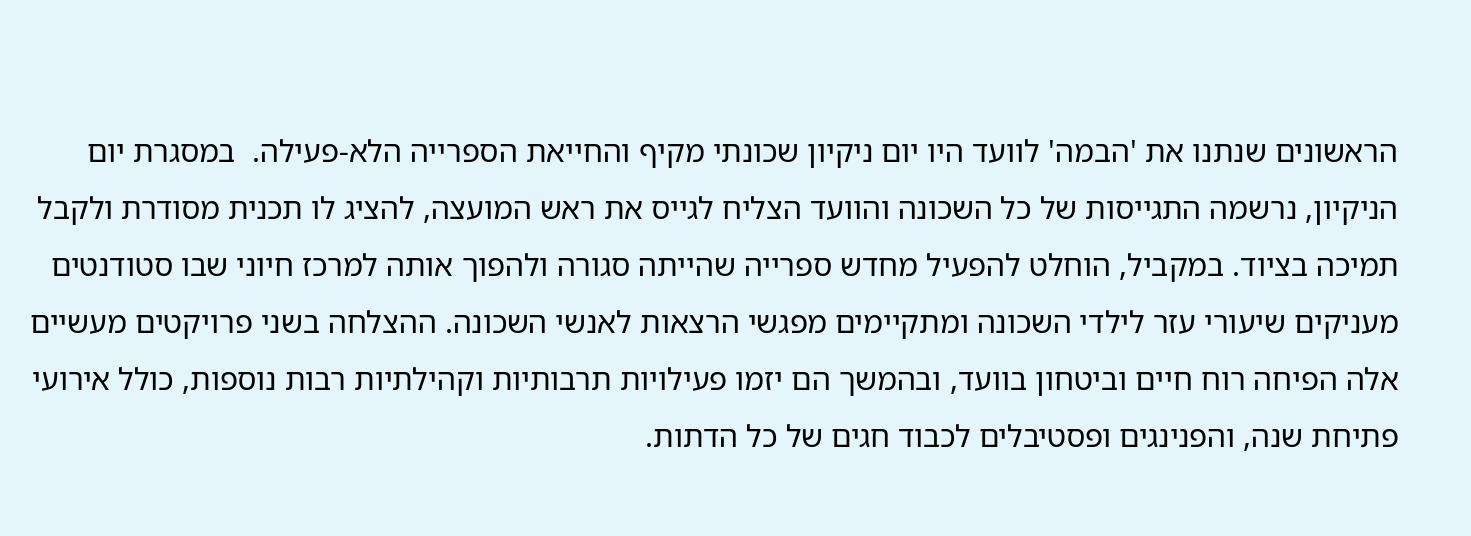הראשונים שנתנו את 'הבמה' לוועד היו יום ניקיון שכונתי מקיף והחייאת הספרייה הלא-פעילה.  במסגרת יום הניקיון, נרשמה התגייסות של כל השכונה והוועד הצליח לגייס את ראש המועצה, להציג לו תכנית מסודרת ולקבל תמיכה בציוד. במקביל, הוחלט להפעיל מחדש ספרייה שהייתה סגורה ולהפוך אותה למרכז חיוני שבו סטודנטים מעניקים שיעורי עזר לילדי השכונה ומתקיימים מפגשי הרצאות לאנשי השכונה. ההצלחה בשני פרויקטים מעשיים אלה הפיחה רוח חיים וביטחון בוועד, ובהמשך הם יזמו פעילויות תרבותיות וקהילתיות רבות נוספות, כולל אירועי פתיחת שנה, והפנינגים ופסטיבלים לכבוד חגים של כל הדתות.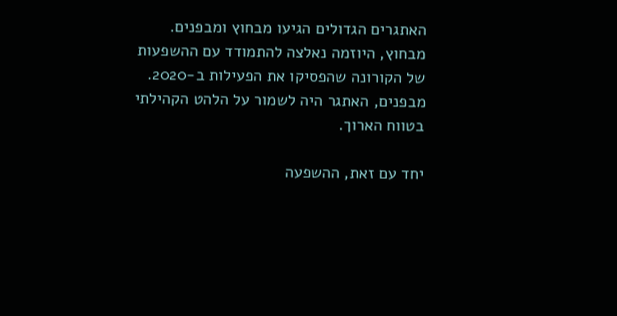האתגרים הגדולים הגיעו מבחוץ ומבפנים. מבחוץ, היוזמה נאלצה להתמודד עם ההשפעות של הקורונה שהפסיקו את הפעילות ב-2020. מבפנים, האתגר היה לשמור על הלהט הקהילתי בטווח הארוך.

יחד עם זאת, ההשפעה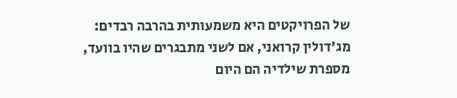של הפרויקטים היא משמעותית בהרבה רבדים: מג'דולין קרואני, אם לשני מתבגרים שהיו בוועד, מספרת שילדיה הם היום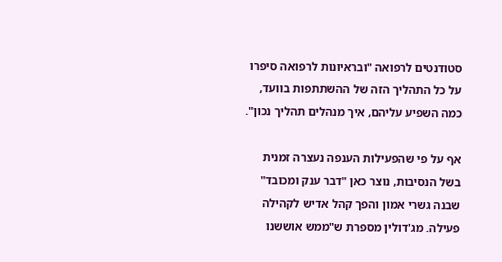סטודנטים לרפואה "ובראיונות לרפואה סיפרו על כל התהליך הזה של ההשתתפות בוועד, כמה השפיע עליהם, איך מנהלים תהליך נכון".

אף על פי שהפעילות הענפה נעצרה זמנית בשל הנסיבות, נוצר כאן "דבר ענק ומכובד" שבנה גשרי אמון והפך קהל אדיש לקהילה פעילה. מג'דולין מספרת ש"ממש אוששנו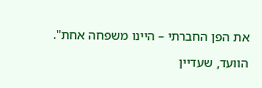את הפן החברתי – היינו משפחה אחת".

הוועד, שעדיין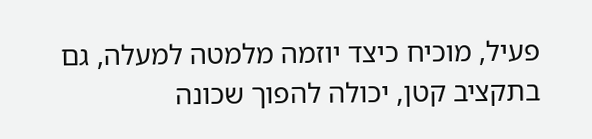פעיל, מוכיח כיצד יוזמה מלמטה למעלה, גם בתקציב קטן, יכולה להפוך שכונה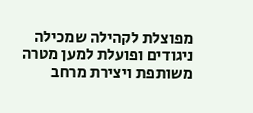מפוצלת לקהילה שמכילה ניגודים ופועלת למען מטרה משותפת ויצירת מרחב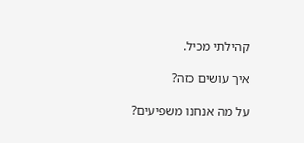קהילתי מכיל.

איך עושים כזה?

על מה אנחנו משפיעים?